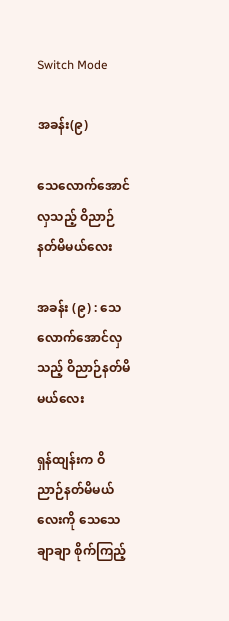Switch Mode

အခန်း(၉)

သေလောက်အောင်လှသည့် ဝိညာဉ်နတ်မိမယ်လေး

အခန်း (၉) : သေလောက်အောင်လှသည့် ဝိညာဉ်နတ်မိမယ်လေး

ရှန်ထျန်းက ဝိညာဉ်နတ်မိမယ်လေးကို သေသေချာချာ စိုက်ကြည့်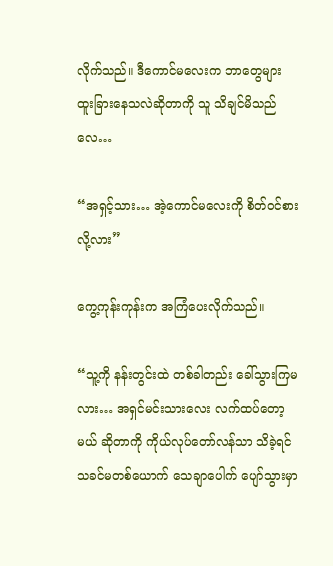လိုက်သည်။ ဒီကောင်မလေးက ဘာတွေများ ထူးခြားနေသလဲဆိုတာကို သူ သိချင်မိသည်လေ…

“အရှင့်သား… အဲ့ကောင်မလေးကို စိတ်ဝင်စားလို့လား”

ကွေ့ကုန်းကုန်းက အကြံပေးလိုက်သည်။

“သူ့ကို နန်းတွင်းထဲ တစ်ခါတည်း ခေါ်သွားကြမလား… အရှင်မင်းသားလေး လက်ထပ်တော့မယ် ဆိုတာကို ကိုယ်လုပ်တော်လန်သာ သိခဲ့ရင် သခင်မတစ်ယောက် သေချာပေါက် ပျော်သွားမှာ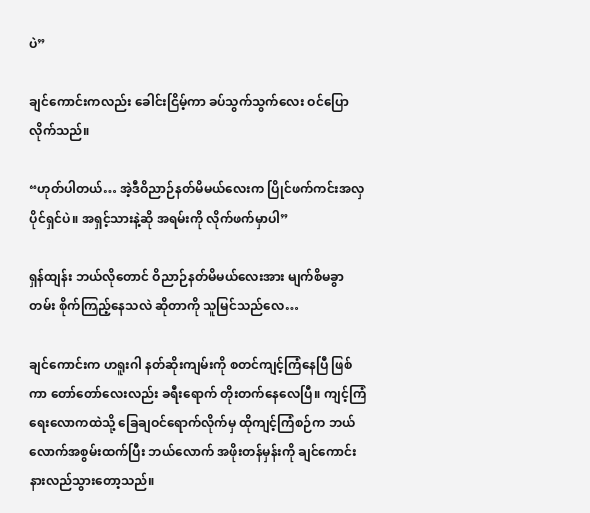ပဲ”

ချင်ကောင်းကလည်း ခေါင်းငြိမ့်ကာ ခပ်သွက်သွက်လေး ဝင်ပြောလိုက်သည်။

“ဟုတ်ပါတယ်… အဲ့ဒီဝိညာဉ်နတ်မိမယ်လေးက ပြိုင်ဖက်ကင်းအလှပိုင်ရှင်ပဲ။ အရှင့်သားနဲ့ဆို အရမ်းကို လိုက်ဖက်မှာပါ”

ရှန်ထျန်း ဘယ်လိုတောင် ဝိညာဉ်နတ်မိမယ်လေးအား မျက်စိမခွာတမ်း စိုက်ကြည့်နေသလဲ ဆိုတာကို သူမြင်သည်လေ…

ချင်ကောင်းက ဟရူးဂါ နတ်ဆိုးကျမ်းကို စတင်ကျင့်ကြံနေပြီ ဖြစ်ကာ တော်တော်လေးလည်း ခရီးရောက် တိုးတက်နေလေပြီ။ ကျင့်ကြံရေးလောကထဲသို့ ခြေချဝင်ရောက်လိုက်မှ ထိုကျင့်ကြံစဉ်က ဘယ်လောက်အစွမ်းထက်ပြီး ဘယ်လောက် အဖိုးတန်မှန်းကို ချင်ကောင်း နားလည်သွားတော့သည်။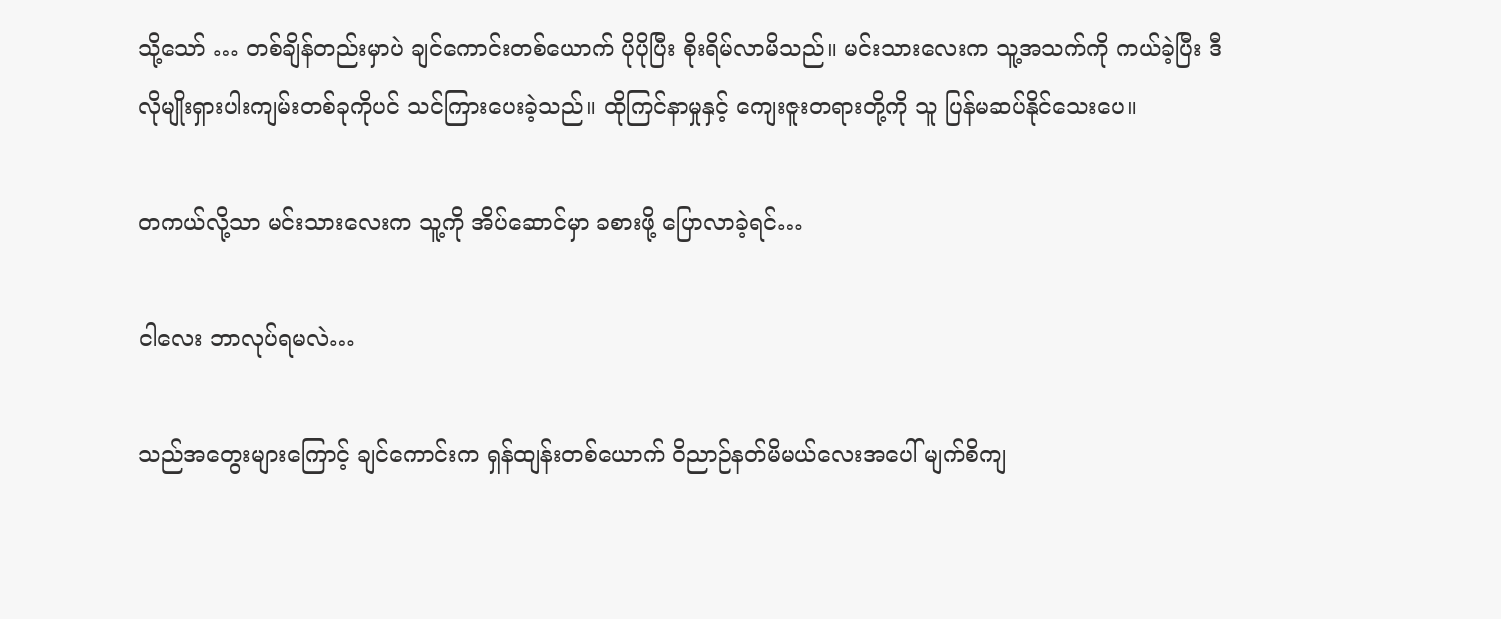သို့သော် … တစ်ချိန်တည်းမှာပဲ ချင်ကောင်းတစ်ယောက် ပိုပိုပြီး စိုးရိမ်လာမိသည်။ မင်းသားလေးက သူ့အသက်ကို ကယ်ခဲ့ပြီး ဒီလိုမျိုးရှားပါးကျမ်းတစ်ခုကိုပင် သင်ကြားပေးခဲ့သည်။ ထိုကြင်နာမှုနှင့် ကျေးဇူးတရားတို့ကို သူ ပြန်မဆပ်နိုင်သေးပေ။

တကယ်လို့သာ မင်းသားလေးက သူ့ကို အိပ်ဆောင်မှာ ခစားဖို့ ပြောလာခဲ့ရင်…

ငါလေး ဘာလုပ်ရမလဲ…

သည်အတွေးများကြောင့် ချင်ကောင်းက ရှန်ထျန်းတစ်ယောက် ဝိညာဉ်နတ်မိမယ်လေးအပေါ် မျက်စိကျ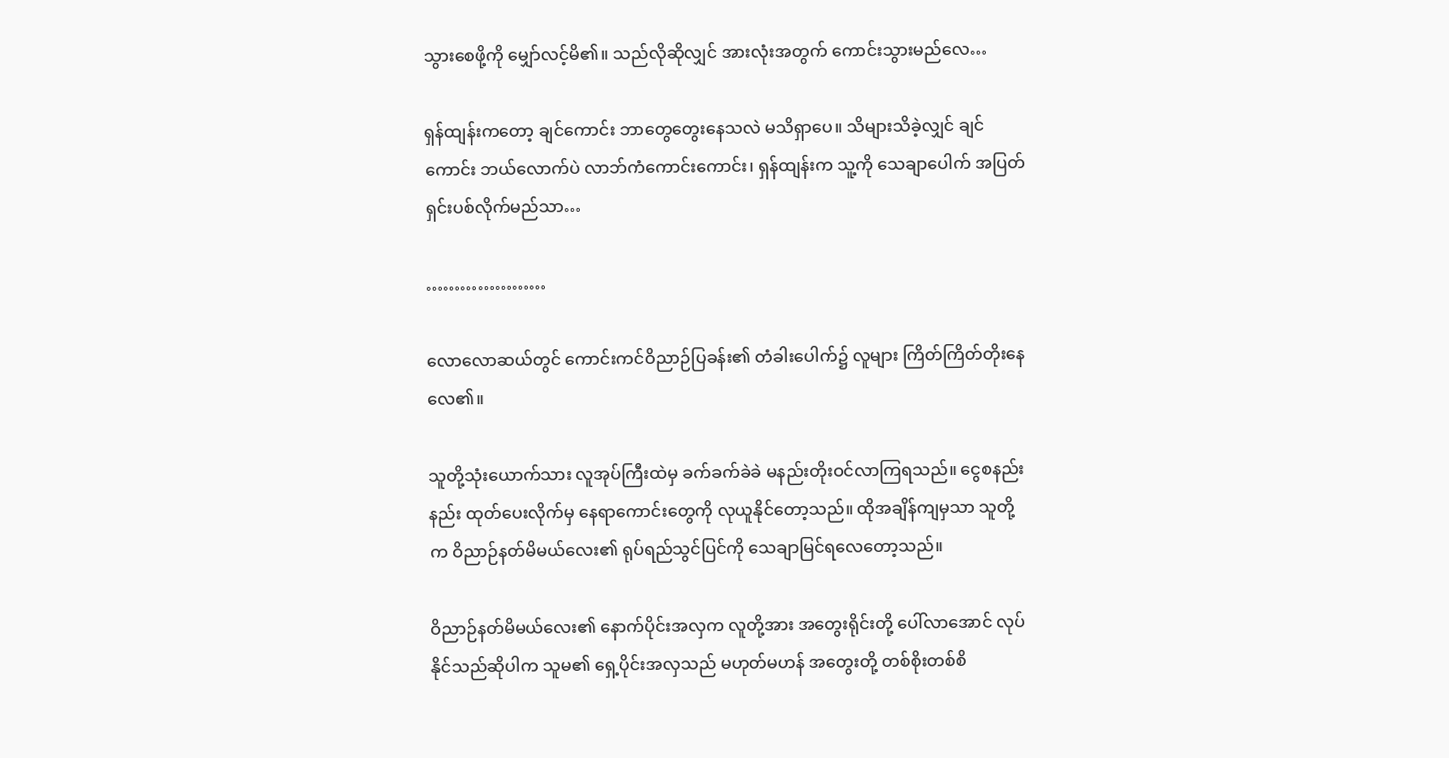သွားစေဖို့ကို မျှော်လင့်မိ၏။ သည်လိုဆိုလျှင် အားလုံးအတွက် ကောင်းသွားမည်လေ…

ရှန်ထျန်းကတော့ ချင်ကောင်း ဘာတွေတွေးနေသလဲ မသိရှာပေ။ သိများသိခဲ့လျှင် ချင်ကောင်း ဘယ်လောက်ပဲ လာဘ်ကံကောင်းကောင်း၊ ရှန်ထျန်းက သူ့ကို သေချာပေါက် အပြတ်ရှင်းပစ်လိုက်မည်သာ…

…………………

လောလောဆယ်တွင် ကောင်းကင်ဝိညာဉ်ပြခန်း၏ တံခါးပေါက်၌ လူများ ကြိတ်ကြိတ်တိုးနေလေ၏။

သူတို့သုံးယောက်သား လူအုပ်ကြီးထဲမှ ခက်ခက်ခဲခဲ မနည်းတိုးဝင်လာကြရသည်။ ငွေစနည်းနည်း ထုတ်ပေးလိုက်မှ နေရာကောင်းတွေကို လုယူနိုင်တော့သည်။ ထိုအချိန်ကျမှသာ သူတို့က ဝိညာဉ်နတ်မိမယ်လေး၏ ရုပ်ရည်သွင်ပြင်ကို သေချာမြင်ရလေတော့သည်။

ဝိညာဉ်နတ်မိမယ်လေး၏ နောက်ပိုင်းအလှက လူတို့အား အတွေးရိုင်းတို့ ပေါ်လာအောင် လုပ်နိုင်သည်ဆိုပါက သူမ၏ ရှေ့ပိုင်းအလှသည် မဟုတ်မဟန် အတွေးတို့ တစ်စိုးတစ်စိ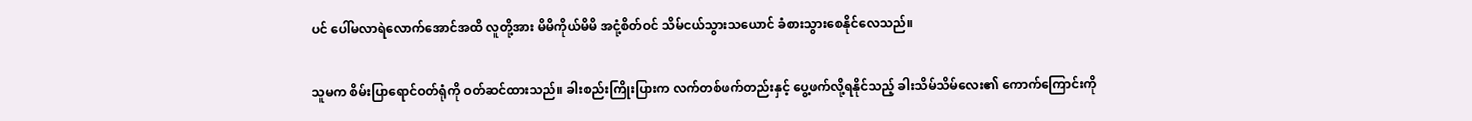ပင် ပေါ်မလာရဲလောက်အောင်အထိ လူတို့အား မိမိကိုယ်မိမိ အငုံ့စိတ်ဝင် သိမ်ငယ်သွားသယောင် ခံစားသွားစေနိုင်လေသည်။

သူမက စိမ်းပြာရောင်ဝတ်ရုံကို ဝတ်ဆင်ထားသည်။ ခါးစည်းကြိုးပြားက လက်တစ်ဖက်တည်းနှင့် ပွေ့ဖက်လို့ရနိုင်သည့် ခါးသိမ်သိမ်လေး၏ ကောက်ကြောင်းကို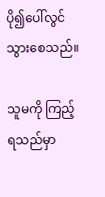ပို၍ပေါ်လွင်သွားစေသည်။

သူမကို ကြည့်ရသည်မှာ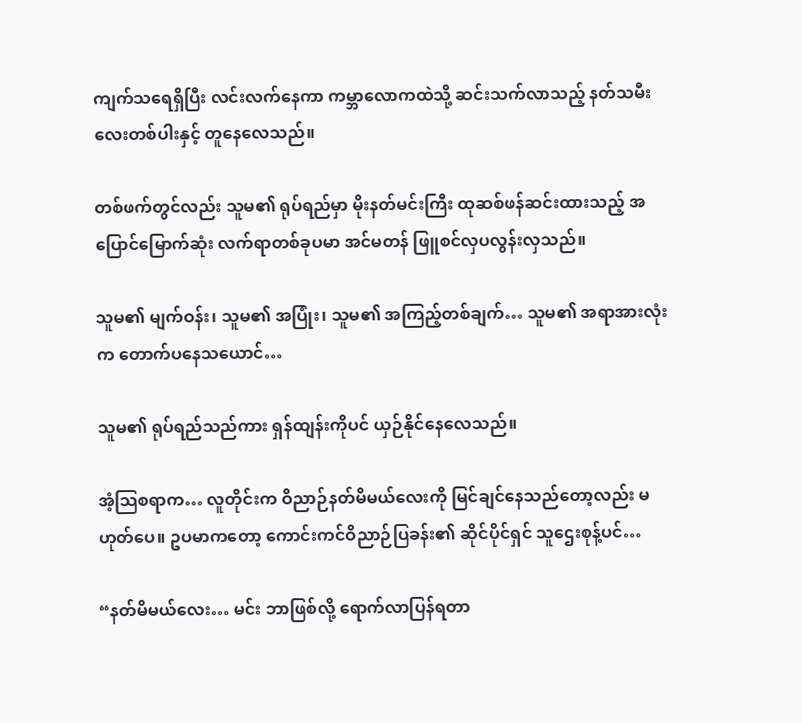ကျက်သရေရှိပြီး လင်းလက်နေကာ ကမ္ဘာလောကထဲသို့ ဆင်းသက်လာသည့် နတ်သမီးလေးတစ်ပါးနှင့် တူနေလေသည်။

တစ်ဖက်တွင်လည်း သူမ၏ ရုပ်ရည်မှာ မိုးနတ်မင်းကြီး ထုဆစ်ဖန်ဆင်းထားသည့် အပြောင်မြောက်ဆုံး လက်ရာတစ်ခုပမာ အင်မတန် ဖြူစင်လှပလွန်းလှသည်။

သူမ၏ မျက်ဝန်း၊ သူမ၏ အပြုံး၊ သူမ၏ အကြည့်တစ်ချက်… သူမ၏ အရာအားလုံးက တောက်ပနေသယောင်…

သူမ၏ ရုပ်ရည်သည်ကား ရှန်ထျန်းကိုပင် ယှဉ်နိုင်နေလေသည်။

အံ့သြစရာက… လူတိုင်းက ဝိညာဉ်နတ်မိမယ်လေးကို မြင်ချင်နေသည်တော့လည်း မဟုတ်ပေ။ ဥပမာကတော့ ကောင်းကင်ဝိညာဉ်ပြခန်း၏ ဆိုင်ပိုင်ရှင် သူဌေးစုန့်ပင်…

“နတ်မိမယ်လေး… မင်း ဘာဖြစ်လို့ ရောက်လာပြန်ရတာ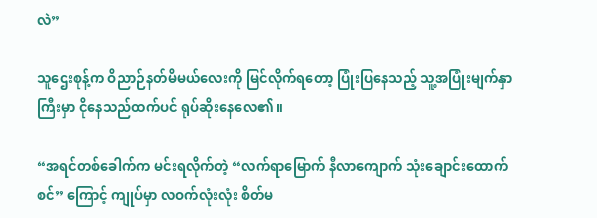လဲ”

သူဌေးစုန့်က ဝိညာဉ်နတ်မိမယ်လေးကို မြင်လိုက်ရတော့ ပြုံးပြနေသည့် သူ့အပြုံးမျက်နှာကြီးမှာ ငိုနေသည်ထက်ပင် ရုပ်ဆိုးနေလေ၏။

“အရင်တစ်ခေါက်က မင်းရလိုက်တဲ့ “လက်ရာမြောက် နီလာကျောက် သုံးချောင်းထောက်စင်” ကြောင့် ကျုပ်မှာ လဝက်လုံးလုံး စိတ်မ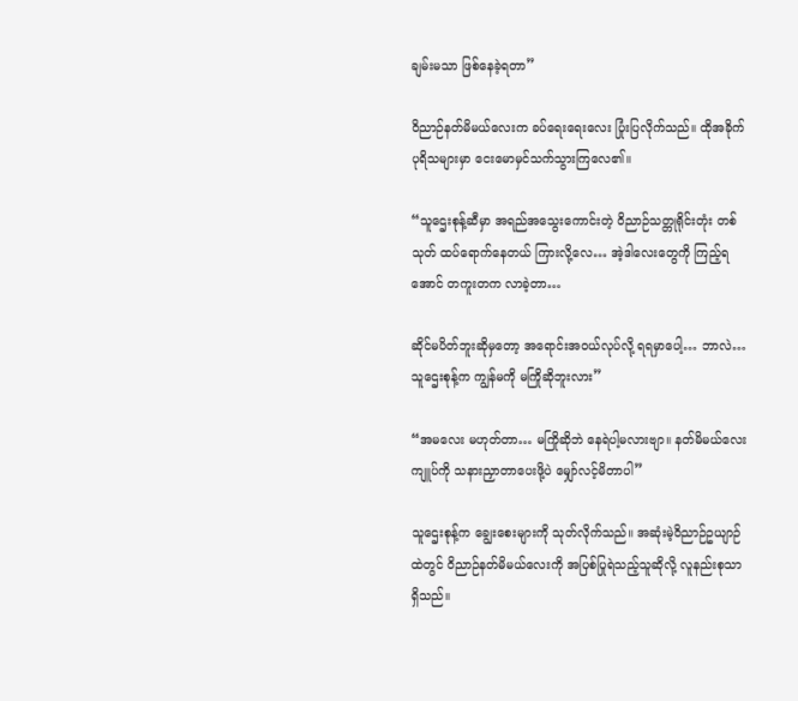ချမ်းမသာ ဖြစ်နေခဲ့ရတာ”

ဝိညာဉ်နတ်မိမယ်လေးက ခပ်ရေးရေးလေး ပြုံးပြလိုက်သည်။ ထိုအခိုက် ပုရိသများမှာ ငေးမောမှင်သက်သွားကြလေ၏။

“သူဌေးစုန့်ဆီမှာ အရည်အသွေးကောင်းတဲ့ ဝိညာဉ်သတ္တုရိုင်းတုံး တစ်သုတ် ထပ်ရောက်နေတယ် ကြားလို့လေ… အဲ့ဒါလေးတွေကို ကြည့်ရအောင် တကူးတက လာခဲ့တာ…

ဆိုင်မပိတ်ဘူးဆိုမှတော့ အရောင်းအဝယ်လုပ်လို့ ရရမှာပေါ့… ဘာလဲ… သူဌေးစုန့်က ကျွန်မကို မကြိုဆိုဘူးလား”

“အမလေး မဟုတ်တာ… မကြိုဆိုဘဲ နေရဲပါ့မလားဗျာ။ နတ်မိမယ်လေး ကျူပ်ကို သနားညှာတာပေးဖို့ပဲ မျှော်လင့်မိတာပါ”

သူဌေးစုန့်က ချွေးစေးများကို သုတ်လိုက်သည်။ အဆုံးမဲ့ဝိညာဉ်ဥယျာဉ်ထဲတွင် ဝိညာဉ်နတ်မိမယ်လေးကို အပြစ်ပြုရဲသည့်သူဆိုလို့ လူနည်းစုသာ ရှိသည်။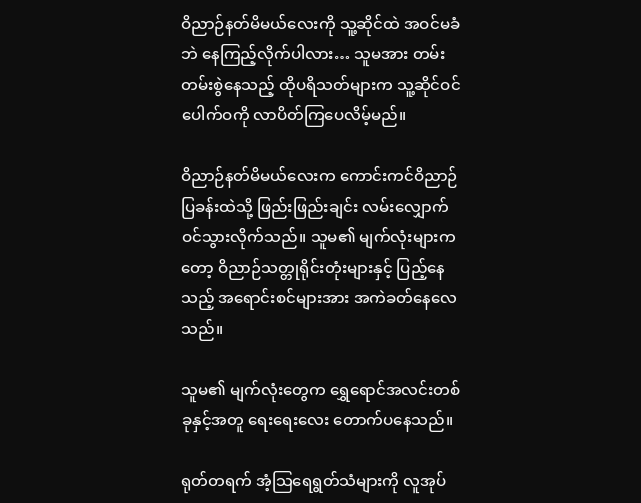ဝိညာဉ်နတ်မိမယ်လေးကို သူ့ဆိုင်ထဲ အဝင်မခံဘဲ နေကြည့်လိုက်ပါလား… သူမအား တမ်းတမ်းစွဲနေသည့် ထိုပရိသတ်များက သူ့ဆိုင်ဝင်ပေါက်ဝကို လာပိတ်ကြပေလိမ့်မည်။

ဝိညာဉ်နတ်မိမယ်လေးက ကောင်းကင်ဝိညာဉ်ပြခန်းထဲသို့ ဖြည်းဖြည်းချင်း လမ်းလျှောက်ဝင်သွားလိုက်သည်။ သူမ၏ မျက်လုံးများကတော့ ဝိညာဉ်သတ္တုရိုင်းတုံးများနှင့် ပြည့်နေသည့် အရောင်းစင်များအား အကဲခတ်နေလေသည်။

သူမ၏ မျက်လုံးတွေက ရွှေရောင်အလင်းတစ်ခုနှင့်အတူ ရေးရေးလေး တောက်ပနေသည်။

ရုတ်တရက် အံ့သြရေရွတ်သံများကို လူအုပ်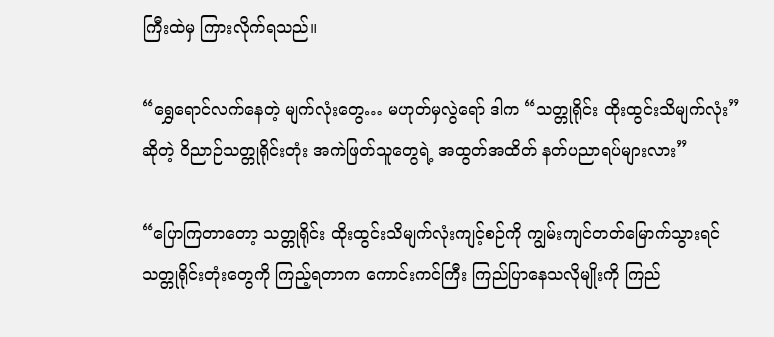ကြီးထဲမှ ကြားလိုက်ရသည်။

“ရွှေရောင်လက်နေတဲ့ မျက်လုံးတွေ… မဟုတ်မှလွဲရော် ဒါက “သတ္တုရိုင်း ထိုးထွင်းသိမျက်လုံး” ဆိုတဲ့ ဝိညာဉ်သတ္တုရိုင်းတုံး အကဲဖြတ်သူတွေရဲ့ အထွတ်အထိတ် နတ်ပညာရပ်များလား”

“ပြောကြတာတော့ သတ္တုရိုင်း ထိုးထွင်းသိမျက်လုံးကျင့်စဉ်ကို ကျွမ်းကျင်တတ်မြောက်သွားရင် သတ္တုရိုင်းတုံးတွေကို ကြည့်ရတာက ကောင်းကင်ကြီး ကြည်ပြာနေသလိုမျိုးကို ကြည်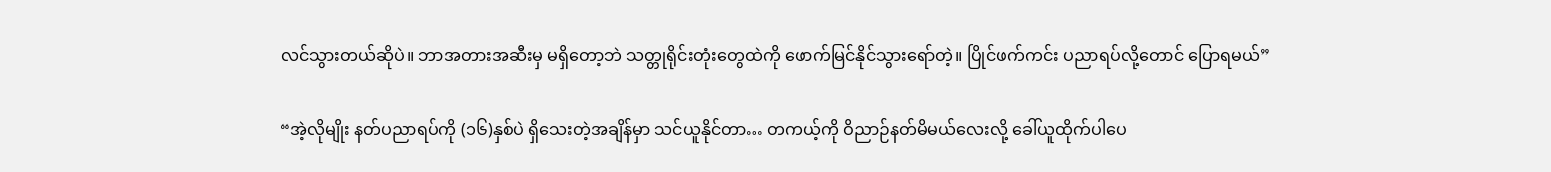လင်သွားတယ်ဆိုပဲ။ ဘာအတားအဆီးမှ မရှိတော့ဘဲ သတ္တုရိုင်းတုံးတွေထဲကို ဖောက်မြင်နိုင်သွားရော်တဲ့။ ပြိုင်ဖက်ကင်း ပညာရပ်လို့တောင် ပြောရမယ်”

“အဲ့လိုမျိုး နတ်ပညာရပ်ကို (၁၆)နှစ်ပဲ ရှိသေးတဲ့အချိန်မှာ သင်ယူနိုင်တာ… တကယ့်ကို ဝိညာဉ်နတ်မိမယ်လေးလို့ ခေါ်ယူထိုက်ပါပေ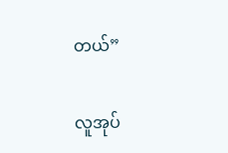တယ်”

လူအုပ်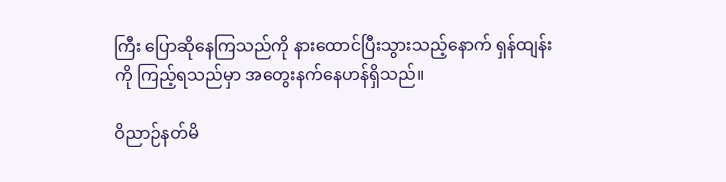ကြီး ပြောဆိုနေကြသည်ကို နားထောင်ပြီးသွားသည့်နောက် ရှန်ထျန်းကို ကြည့်ရသည်မှာ အတွေးနက်နေဟန်ရှိသည်။

ဝိညာဉ်နတ်မိ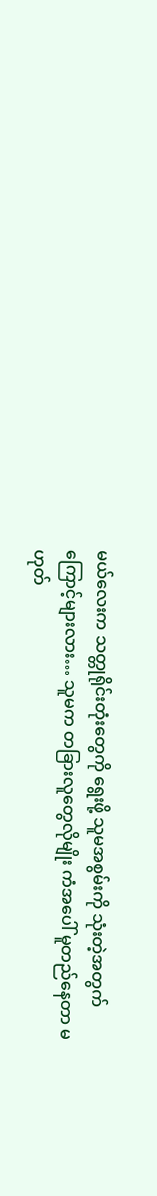မယ်လေးက သတ္တုရိုင်းတုံးတွေကို ရွေးဖို့ သူမအစွမ်းကို သုံးတဲ့အတွက်ကြောင့်များလား… သူမက တခြားလူတွေလိုမျိုး ကံအပေါ် မူတည်နေတာ မဟုတ်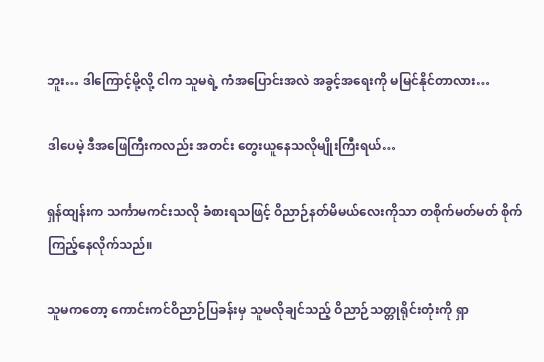ဘူး… ဒါကြောင့်မို့လို့ ငါက သူမရဲ့ ကံအပြောင်းအလဲ အခွင့်အရေးကို မမြင်နိုင်တာလား…

ဒါပေမဲ့ ဒီအဖြေကြီးကလည်း အတင်း တွေးယူနေသလိုမျိုးကြီးရယ်…

ရှန်ထျန်းက သင်္ကာမကင်းသလို ခံစားရသဖြင့် ဝိညာဉ်နတ်မိမယ်လေးကိုသာ တစိုက်မတ်မတ် စိုက်ကြည့်နေလိုက်သည်။

သူမကတော့ ကောင်းကင်ဝိညာဉ်ပြခန်းမှ သူမလိုချင်သည့် ဝိညာဉ်သတ္တုရိုင်းတုံးကို ရှာ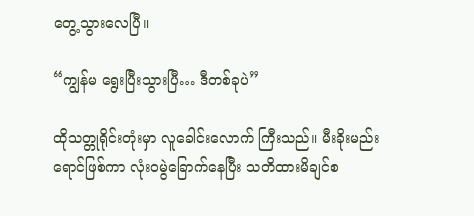တွေ့သွားလေပြီ။

“ကျွန်မ ရွေးပြီးသွားပြီ… ဒီတစ်ခုပဲ”

ထိုသတ္တုရိုင်းတုံးမှာ လူခေါင်းလောက် ကြီးသည်။ မီးခိုးမည်းရောင်ဖြစ်ကာ လုံးဝမွဲခြောက်နေပြီး သတိထားမိချင်စ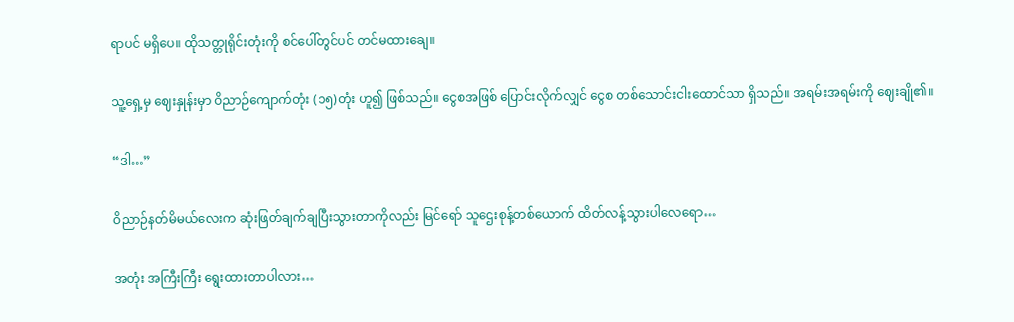ရာပင် မရှိပေ။ ထိုသတ္တုရိုင်းတုံးကို စင်ပေါ်တွင်ပင် တင်မထားချေ။

သူ့ရှေ့မှ ဈေးနှုန်းမှာ ဝိညာဉ်ကျောက်တုံး (၁၅)တုံး ဟူ၍ ဖြစ်သည်။ ငွေစအဖြစ် ပြောင်းလိုက်လျှင် ငွေစ တစ်သောင်းငါးထောင်သာ ရှိသည်။ အရမ်းအရမ်းကို ဈေးချို၏။

“ဒါ…”

ဝိညာဉ်နတ်မိမယ်လေးက ဆုံးဖြတ်ချက်ချပြီးသွားတာကိုလည်း မြင်ရော် သူဌေးစုန့်တစ်ယောက် ထိတ်လန့်သွားပါလေရော…

အတုံး အကြီးကြီး ရွေးထားတာပါလား…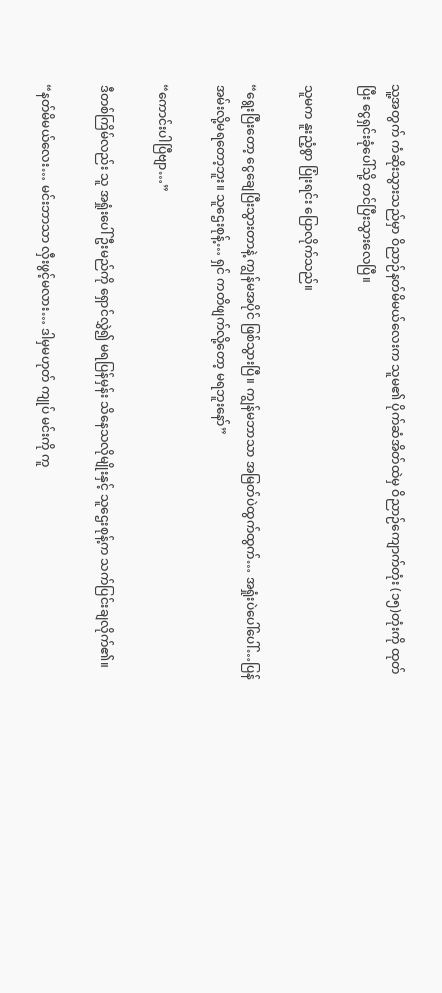သူ့အတွက် ကံဆိုးသွားသည်မှာ ဝိညာဉ်နတ်မိမယ်လေးက သူမ၏ ပိုက်ဆံအိတ်ထဲမှ ဝိညာဉ်ကျောက်တုံး (၁၅)တုံးကို ထုတ်ပြီး ငွေရှင်းခုံပေါ်သို့ တင်ပြီးသွားလေပြီ။

သူမက နူးညံ့စွာ ပြုံးရင်း ပြောလိုက်သည်။

“ရွေးပြီးတော့ ငွေချေပြီးသွားတာနဲ့ ကျွန်မအပိုင် ဖြစ်သွားပြီ။ ကျွန်မဘာသာ အမြတ်ပဲထွက်ထွက်… အရှုံးပဲပေါ်ပေါ်…ပြန်အမ်းလို့မရတော့ဘူး။ သူဌေးစုန့်… ရှင် ကတိဖျက်လို့တော့ မရဘူးနော်”

“ကောင်းပါပြီဗျာ…”

ဒီတစ်ကြိမ်လည်း သူ အရှုံးပေါ်ဦးမည်ကို ရှောင်လွှဲ၍ မရပြန်မှန်း သိနေသလိုမျိုးနှင့် သူဌေးစုန့်က သက်ပြင်းချလိုက်၏။

“နတ်မိမယ်လေး… မင်းဘာသာ လှီးဖွင့်မလား… ဒါမှမဟုတ် ကျုပ် မင်းကို ကူ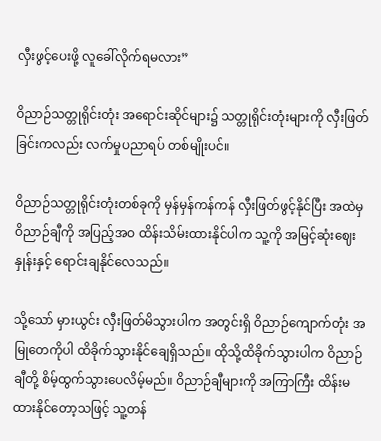လှီးဖွင့်ပေးဖို့ လူခေါ်လိုက်ရမလား”

ဝိညာဉ်သတ္တုရိုင်းတုံး အရောင်းဆိုင်များ၌ သတ္တုရိုင်းတုံးများကို လှီးဖြတ်ခြင်းကလည်း လက်မှုပညာရပ် တစ်မျိုးပင်။

ဝိညာဉ်သတ္တုရိုင်းတုံးတစ်ခုကို မှန်မှန်ကန်ကန် လှီးဖြတ်ဖွင့်နိုင်ပြီး အထဲမှ ဝိညာဉ်ချီကို အပြည့်အဝ ထိန်းသိမ်းထားနိုင်ပါက သူ့ကို အမြင့်ဆုံးဈေးနှုန်းနှင့် ရောင်းချနိုင်လေသည်။

သို့သော် မှားယွင်း လှီးဖြတ်မိသွားပါက အတွင်းရှိ ဝိညာဉ်ကျောက်တုံး အမြုတေကိုပါ ထိခိုက်သွားနိုင်ချေရှိသည်။ ထိုသို့ထိခိုက်သွားပါက ဝိညာဉ်ချီတို့ စိမ့်ထွက်သွားပေလိမ့်မည်။ ဝိညာဉ်ချီများကို အကြာကြီး ထိန်းမထားနိုင်တော့သဖြင့် သူ့တန်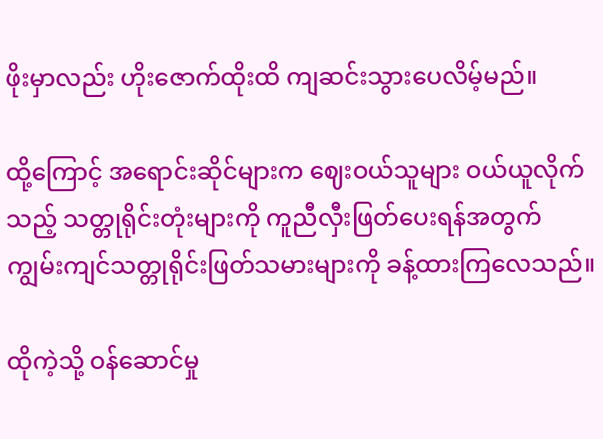ဖိုးမှာလည်း ဟိုးဇောက်ထိုးထိ ကျဆင်းသွားပေလိမ့်မည်။

ထို့ကြောင့် အရောင်းဆိုင်များက ဈေးဝယ်သူများ ဝယ်ယူလိုက်သည့် သတ္တုရိုင်းတုံးများကို ကူညီလှီးဖြတ်ပေးရန်အတွက် ကျွမ်းကျင်သတ္တုရိုင်းဖြတ်သမားများကို ခန့်ထားကြလေသည်။

ထိုကဲ့သို့ ဝန်ဆောင်မှု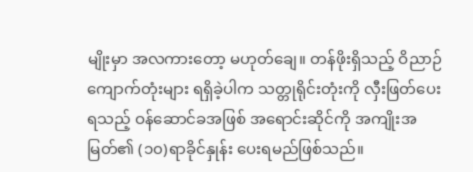မျိုးမှာ အလကားတော့ မဟုတ်ချေ။ တန်ဖိုးရှိသည့် ဝိညာဉ်ကျောက်တုံးများ ရရှိခဲ့ပါက သတ္တုရိုင်းတုံးကို လှီးဖြတ်ပေးရသည့် ဝန်ဆောင်ခအဖြစ် အရောင်းဆိုင်ကို အကျိုးအမြတ်၏ (၁၀)ရာခိုင်နှုန်း ပေးရမည်ဖြစ်သည်။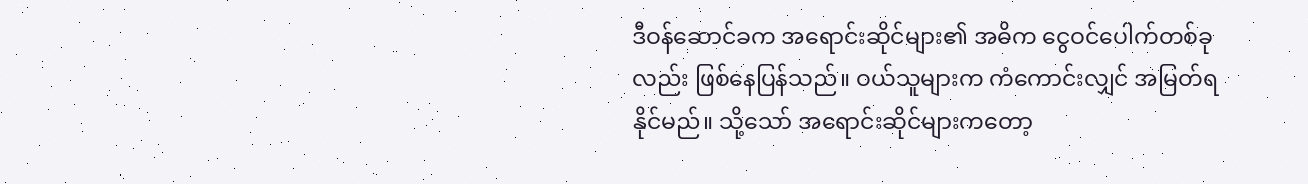ဒီဝန်ဆောင်ခက အရောင်းဆိုင်များ၏ အဓိက ငွေဝင်ပေါက်တစ်ခုလည်း ဖြစ်နေပြန်သည်။ ဝယ်သူများက ကံကောင်းလျှင် အမြတ်ရနိုင်မည်။ သို့သော် အရောင်းဆိုင်များကတော့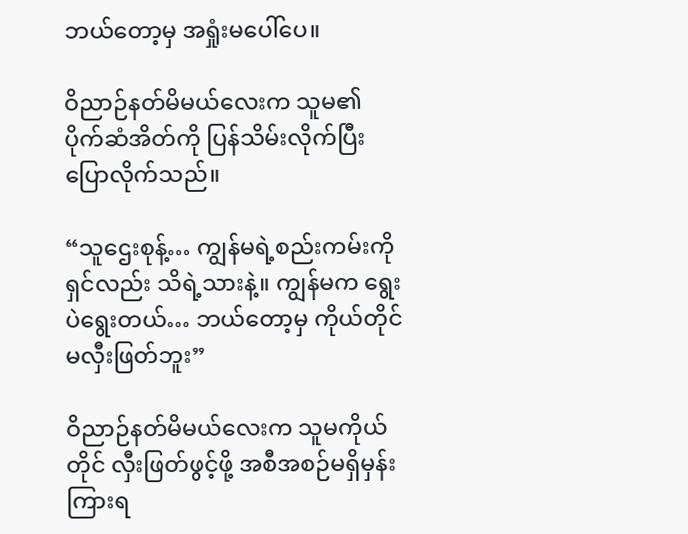ဘယ်တော့မှ အရှုံးမပေါ်ပေ။

ဝိညာဉ်နတ်မိမယ်လေးက သူမ၏ ပိုက်ဆံအိတ်ကို ပြန်သိမ်းလိုက်ပြီး ပြောလိုက်သည်။

“သူဌေးစုန့်… ကျွန်မရဲ့စည်းကမ်းကို ရှင်လည်း သိရဲ့သားနဲ့။ ကျွန်မက ရွေးပဲရွေးတယ်… ဘယ်တော့မှ ကိုယ်တိုင် မလှီးဖြတ်ဘူး”

ဝိညာဉ်နတ်မိမယ်လေးက သူမကိုယ်တိုင် လှီးဖြတ်ဖွင့်ဖို့ အစီအစဉ်မရှိမှန်း ကြားရ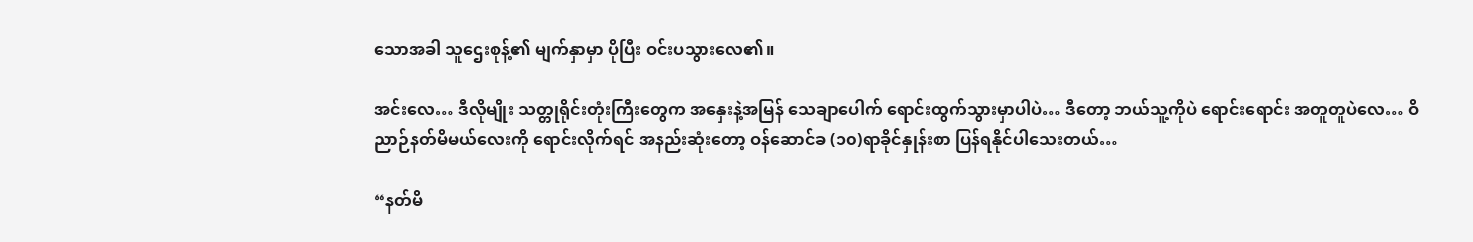သောအခါ သူဌေးစုန့်၏ မျက်နှာမှာ ပိုပြီး ဝင်းပသွားလေ၏။

အင်းလေ… ဒီလိုမျိုး သတ္တုရိုင်းတုံးကြီးတွေက အနှေးနဲ့အမြန် သေချာပေါက် ရောင်းထွက်သွားမှာပါပဲ… ဒီတော့ ဘယ်သူ့ကိုပဲ ရောင်းရောင်း အတူတူပဲလေ… ဝိညာဉ်နတ်မိမယ်လေးကို ရောင်းလိုက်ရင် အနည်းဆုံးတော့ ဝန်ဆောင်ခ (၁၀)ရာခိုင်နှုန်းစာ ပြန်ရနိုင်ပါသေးတယ်…

“နတ်မိ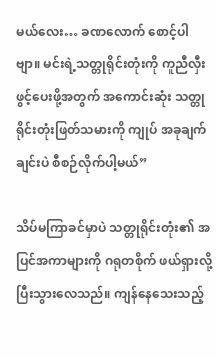မယ်လေး… ခဏလောက် စောင့်ပါဗျာ။ မင်းရဲ့သတ္တုရိုင်းတုံးကို ကူညီလှီးဖွင့်ပေးဖို့အတွက် အကောင်းဆုံး သတ္တုရိုင်းတုံးဖြတ်သမားကို ကျုပ် အခုချက်ချင်းပဲ စီစဉ်လိုက်ပါ့မယ်”

သိပ်မကြာခင်မှာပဲ သတ္တုရိုင်းတုံး၏ အပြင်အကာများကို ဂရုတစိုက် ဖယ်ရှားလို့ပြီးသွားလေသည်။ ကျန်နေသေးသည့်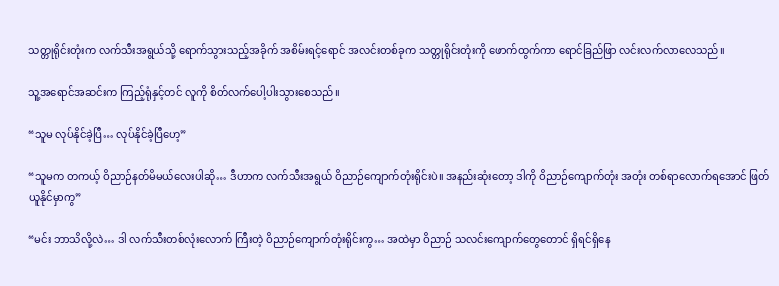သတ္တုရိုင်းတုံးက လက်သီးအရွယ်သို့ ရောက်သွားသည့်အခိုက် အစိမ်းရင့်ရောင် အလင်းတစ်ခုက သတ္တုရိုင်းတုံးကို ဖောက်ထွက်ကာ ရောင်ခြည်ဖြာ လင်းလက်လာလေသည်။

သူ့အရောင်အဆင်းက ကြည့်ရုံနှင့်တင် လူကို စိတ်လက်ပေါ့ပါးသွားစေသည်။

“သူမ လုပ်နိုင်ခဲ့ပြီ… လုပ်နိုင်ခဲ့ပြီဟေ့”

“သူမက တကယ့် ဝိညာဉ်နတ်မိမယ်လေးပါဆို… ဒီဟာက လက်သီးအရွယ် ဝိညာဉ်ကျောက်တုံးရိုင်းပဲ။ အနည်းဆုံးတော့ ဒါကို ဝိညာဉ်ကျောက်တုံး အတုံး တစ်ရာလောက်ရအောင် ဖြတ်ယူနိုင်မှာကွ”

“မင်း ဘာသိလို့လဲ… ဒါ လက်သီးတစ်လုံးလောက် ကြီးတဲ့ ဝိညာဉ်ကျောက်တုံးရိုင်းကွ… အထဲမှာ ဝိညာဉ် သလင်းကျောက်တွေတောင် ရှိရင်ရှိနေ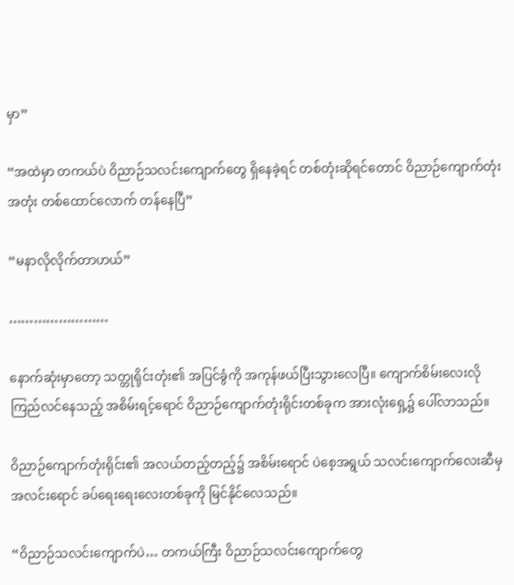မှာ”

“အထဲမှာ တကယ်ပဲ ဝိညာဉ်သလင်းကျောက်တွေ ရှိနေခဲ့ရင် တစ်တုံးဆိုရင်တောင် ဝိညာဉ်ကျောက်တုံး အတုံး တစ်ထောင်လောက် တန်နေပြီ”

“မနာလိုလိုက်တာဟယ်”

……………………

နောက်ဆုံးမှာတော့ သတ္တုရိုင်းတုံး၏ အပြင်ခွံကို အကုန်ဖယ်ပြီးသွားလေပြီ။ ကျောက်စိမ်းလေးလို ကြည်လင်နေသည့် အစိမ်းရင့်ရောင် ဝိညာဉ်ကျောက်တုံးရိုင်းတစ်ခုက အားလုံးရှေ့၌ ပေါ်လာသည်။

ဝိညာဉ်ကျောက်တုံးရိုင်း၏ အလယ်တည့်တည့်၌ အစိမ်းရောင် ပဲစေ့အရွယ် သလင်းကျောက်လေးဆီမှ အလင်းရောင် ခပ်ရေးရေးလေးတစ်ခုကို မြင်နိုင်လေသည်။

“ဝိညာဉ်သလင်းကျောက်ပဲ… တကယ်ကြီး ဝိညာဉ်သလင်းကျောက်တွေ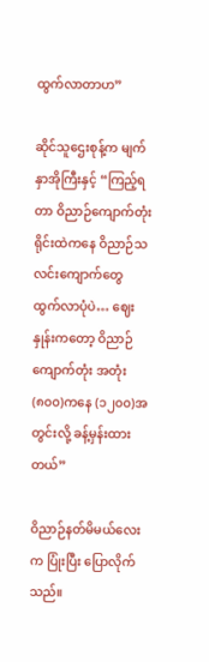ထွက်လာတာဟ”

ဆိုင်သူဌေးစုန့်က မျက်နှာအိုကြီးနှင့် “ကြည့်ရတာ ဝိညာဉ်ကျောက်တုံးရိုင်းထဲကနေ ဝိညာဉ်သလင်းကျောက်တွေ ထွက်လာပုံပဲ… ဈေးနှုန်းကတော့ ဝိညာဉ်ကျောက်တုံး အတုံး (၈၀၀)ကနေ (၁၂၀၀)အတွင်းလို့ ခန့်မှန်းထားတယ်”

ဝိညာဉ်နတ်မိမယ်လေးက ပြုံးပြီး ပြောလိုက်သည်။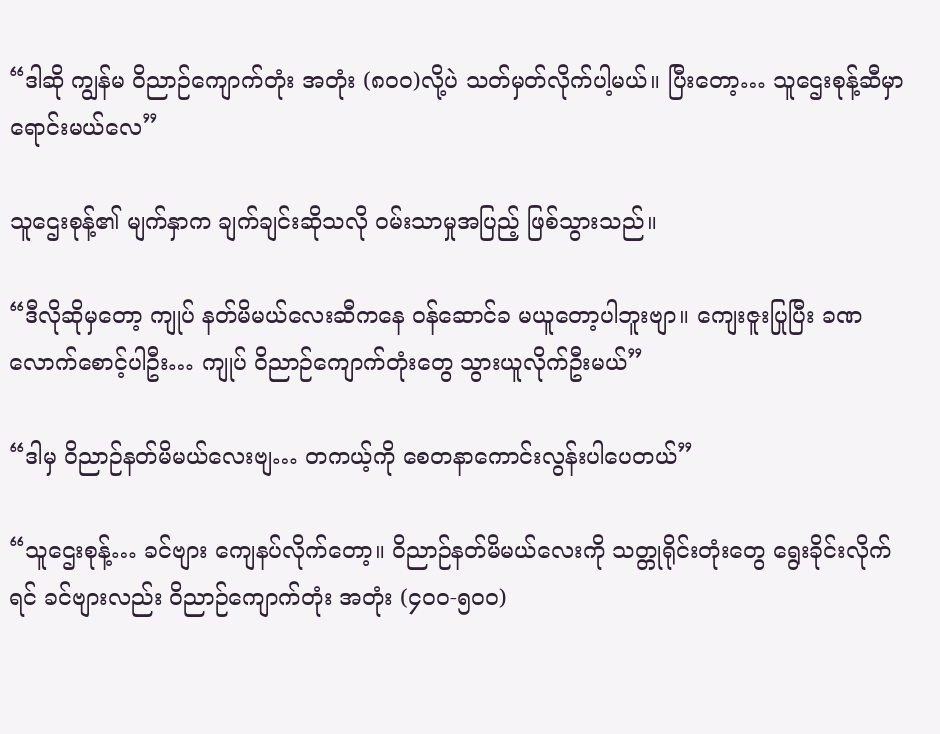“ဒါဆို ကျွန်မ ဝိညာဉ်ကျောက်တုံး အတုံး (၈၀၀)လို့ပဲ သတ်မှတ်လိုက်ပါ့မယ်။ ပြီးတော့… သူဌေးစုန့်ဆီမှာ ရောင်းမယ်လေ”

သူဌေးစုန့်၏ မျက်နှာက ချက်ချင်းဆိုသလို ဝမ်းသာမှုအပြည့် ဖြစ်သွားသည်။

“ဒီလိုဆိုမှတော့ ကျုပ် နတ်မိမယ်လေးဆီကနေ ဝန်ဆောင်ခ မယူတော့ပါဘူးဗျာ။ ကျေးဇူးပြုပြီး ခဏလောက်စောင့်ပါဦး… ကျုပ် ဝိညာဉ်ကျောက်တုံးတွေ သွားယူလိုက်ဦးမယ်”

“ဒါမှ ဝိညာဉ်နတ်မိမယ်လေးဗျ… တကယ့်ကို စေတနာကောင်းလွန်းပါပေတယ်”

“သူဌေးစုန့်… ခင်ဗျား ကျေနပ်လိုက်တော့။ ဝိညာဉ်နတ်မိမယ်လေးကို သတ္တုရိုင်းတုံးတွေ ရွေးခိုင်းလိုက်ရင် ခင်ဗျားလည်း ဝိညာဉ်ကျောက်တုံး အတုံး (၄၀၀-၅၀၀)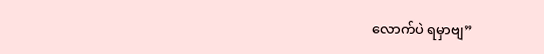လောက်ပဲ ရမှာဗျ”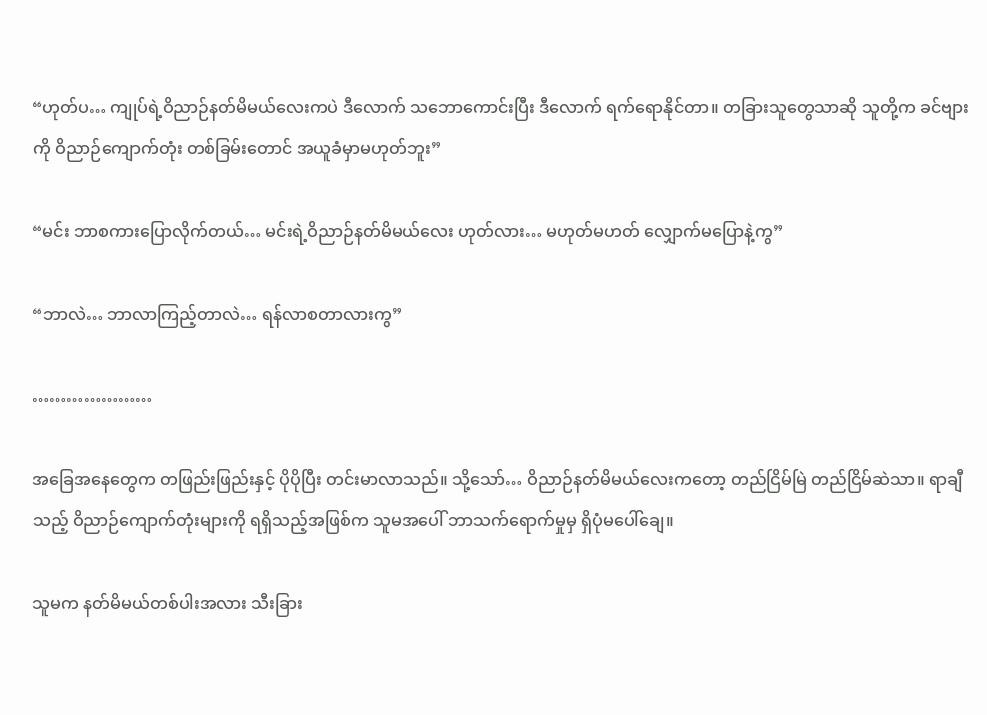“ဟုတ်ပ… ကျုပ်ရဲ့ဝိညာဉ်နတ်မိမယ်လေးကပဲ ဒီလောက် သဘောကောင်းပြီး ဒီလောက် ရက်ရောနိုင်တာ။ တခြားသူတွေသာဆို သူတို့က ခင်ဗျားကို ဝိညာဉ်ကျောက်တုံး တစ်ခြမ်းတောင် အယူခံမှာမဟုတ်ဘူး”

“မင်း ဘာစကားပြောလိုက်တယ်… မင်းရဲ့ဝိညာဉ်နတ်မိမယ်လေး ဟုတ်လား… မဟုတ်မဟတ် လျှောက်မပြောနဲ့ကွ”

“ဘာလဲ… ဘာလာကြည့်တာလဲ… ရန်လာစတာလားကွ”

…………………

အခြေအနေတွေက တဖြည်းဖြည်းနှင့် ပိုပိုပြီး တင်းမာလာသည်။ သို့သော်… ဝိညာဉ်နတ်မိမယ်လေးကတော့ တည်ငြိမ်မြဲ တည်ငြိမ်ဆဲသာ။ ရာချီသည့် ဝိညာဉ်ကျောက်တုံးများကို ရရှိသည့်အဖြစ်က သူမအပေါ် ဘာသက်ရောက်မှုမှ ရှိပုံမပေါ်ချေ။

သူမက နတ်မိမယ်တစ်ပါးအလား သီးခြား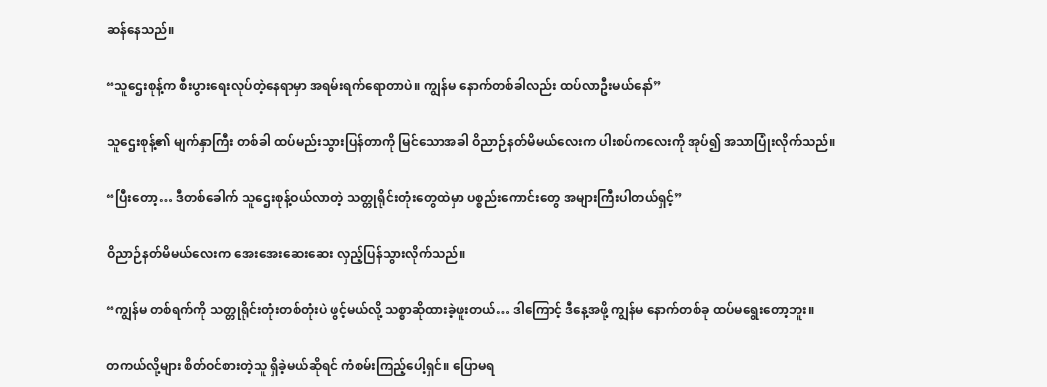ဆန်နေသည်။

“သူဌေးစုန့်က စီးပွားရေးလုပ်တဲ့နေရာမှာ အရမ်းရက်ရောတာပဲ။ ကျွန်မ နောက်တစ်ခါလည်း ထပ်လာဦးမယ်နော်”

သူဌေးစုန့်၏ မျက်နှာကြီး တစ်ခါ ထပ်မည်းသွားပြန်တာကို မြင်သောအခါ ဝိညာဉ်နတ်မိမယ်လေးက ပါးစပ်ကလေးကို အုပ်၍ အသာပြုံးလိုက်သည်။

“ပြီးတော့… ဒီတစ်ခေါက် သူဌေးစုန့်ဝယ်လာတဲ့ သတ္တုရိုင်းတုံးတွေထဲမှာ ပစ္စည်းကောင်းတွေ အများကြီးပါတယ်ရှင့်”

ဝိညာဉ်နတ်မိမယ်လေးက အေးအေးဆေးဆေး လှည့်ပြန်သွားလိုက်သည်။

“ကျွန်မ တစ်ရက်ကို သတ္တုရိုင်းတုံးတစ်တုံးပဲ ဖွင့်မယ်လို့ သစ္စာဆိုထားခဲ့ဖူးတယ်… ဒါကြောင့် ဒီနေ့အဖို့ ကျွန်မ နောက်တစ်ခု ထပ်မရွေးတော့ဘူး။

တကယ်လို့များ စိတ်ဝင်စားတဲ့သူ ရှိခဲ့မယ်ဆိုရင် ကံစမ်းကြည့်ပေါ့ရှင်။ ပြောမရ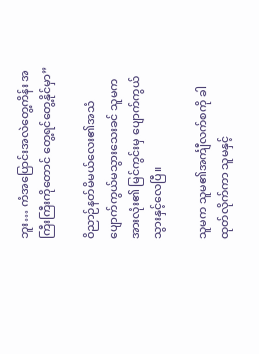ဘူး… ကံအပြောင်းအလဲတွေ့ကိန်း အကြီးကြီးကိုတောင် တွေ့ရင်တွေ့နိုင်မှာ”

ဝိညာဉ်နတ်မိမယ်လေး၏အသံ ပျောက်ကွယ်မသွားသေးခင် သူမက အားလုံး၏ မြင်ကွင်းမှ ပျောက်ကွယ်သွားနှင့်လေပြီ။

သူမက သူမ၏အင်္ကျီလက်စကို ခါထုတ်လိုက်ကာ သူမနှင့်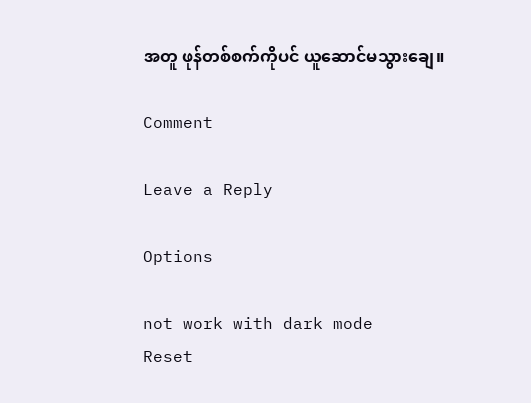အတူ ဖုန်တစ်စက်ကိုပင် ယူဆောင်မသွားချေ။

Comment

Leave a Reply

Options

not work with dark mode
Reset